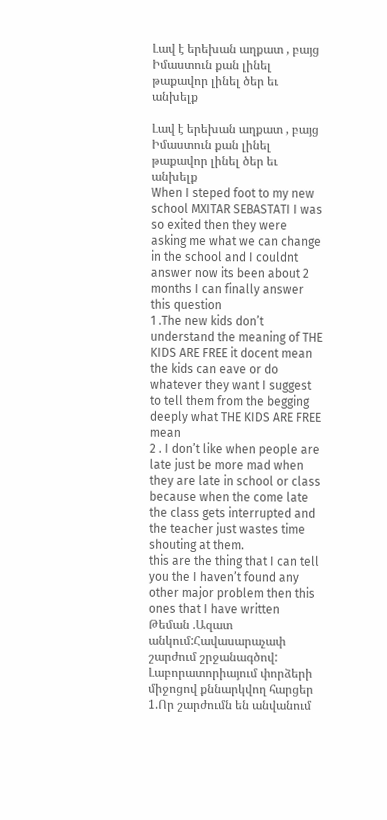Լավ է երեխան աղքատ , բայց Իմաստուն քան լինել թաքավոր լինել ծեր եւ անխելք

Լավ է երեխան աղքատ , բայց Իմաստուն քան լինել թաքավոր լինել ծեր եւ անխելք
When I steped foot to my new school MXITAR SEBASTATI I was so exited then they were asking me what we can change in the school and I couldnt answer now its been about 2 months I can finally answer this question
1 .The new kids don’t understand the meaning of THE KIDS ARE FREE it docent mean the kids can eave or do whatever they want I suggest to tell them from the begging deeply what THE KIDS ARE FREE mean
2 . I don’t like when people are late just be more mad when they are late in school or class because when the come late the class gets interrupted and the teacher just wastes time shouting at them.
this are the thing that I can tell you the I haven’t found any other major problem then this ones that I have written
Թեման .Ազատ անկում:Հավասարաչափ շարժում շրջանագծով:
Լաբորատորիայում փորձերի միջոցով քննարկվող հարցեր
1.Որ շարժումն են անվանում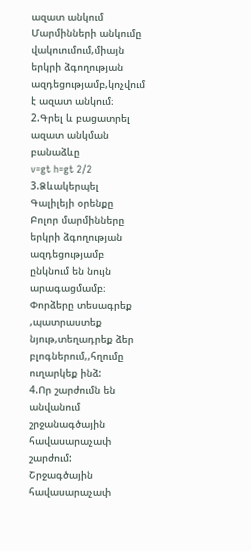ազատ անկում
Մարմինների անկումը վակուումում,միայն երկրի ձգողության ազդեցությամբ,կոչվում է ազատ անկում։
2.Գրել և բացատրել ազատ անկման բանաձևը
v=gt h=gt 2/2
3.Ձևակերպել Գալիլեյի օրենքը
Բոլոր մարմինները երկրի ձգողության ազդեցությամբ ընկնում են նույն արագացմամբ։
Փորձերը տեսագրեք ,պատրաստեք նյութ,տեղադրեք ձեր բլոգներում,,հղումը ուղարկեք ինձ:
4.Որ շարժումն են անվանում շրջանագծային հավասարաչափ շարժում:
Շրջագծային հավասարաչափ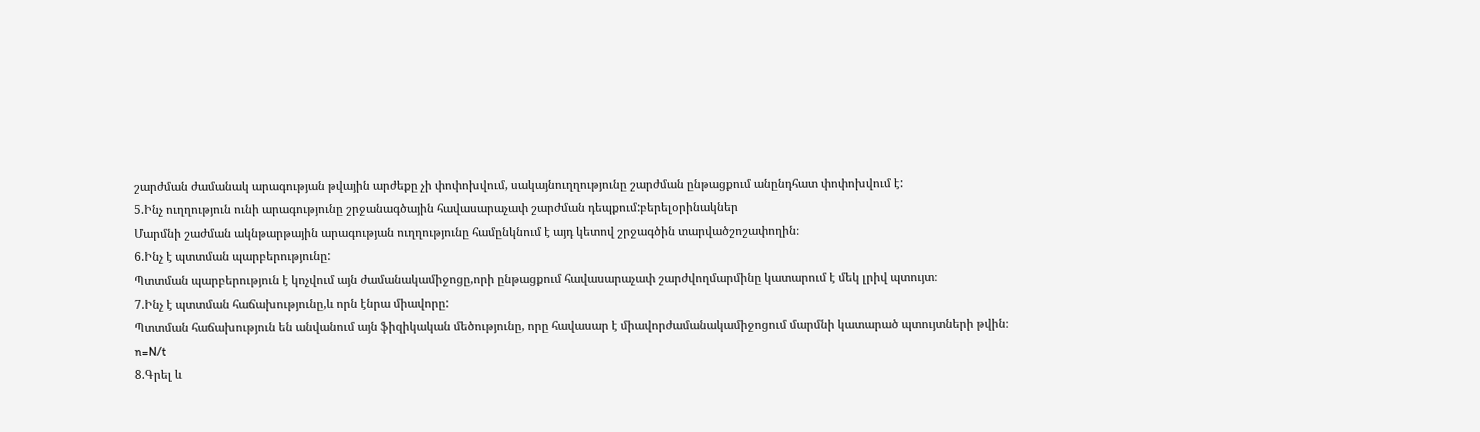շարժման ժամանակ արագության թվային արժեքը չի փոփոխվում, սակայնուղղությունը շարժման ընթացքում անընդհատ փոփոխվում է:
5.Ինչ ուղղություն ունի արագությունը շրջանագծային հավասարաչափ շարժման դեպքում:բերելօրինակներ
Մարմնի շաժման ակնթարթային արագության ուղղությունը համընկնում է այդ կետով շրջագծին տարվածշոշափողին։
6.Ինչ է պտտման պարբերությունը:
Պտտման պարբերություն է կոչվում այն ժամանակամիջոցը,որի ընթացքում հավասարաչափ շարժվողմարմինը կատարում է մեկ լրիվ պտույտ։
7.Ինչ է պտտման հաճախությունը,և որն էնրա միավորը:
Պտտման հաճախություն են անվանում այն ֆիզիկական մեծությունը, որը հավասար է միավորժամանակամիջոցում մարմնի կատարած պտույտների թվին։
n=N/t
8.Գրել և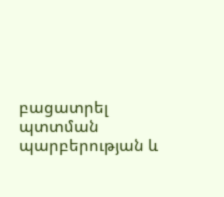բացատրել պտտման պարբերության և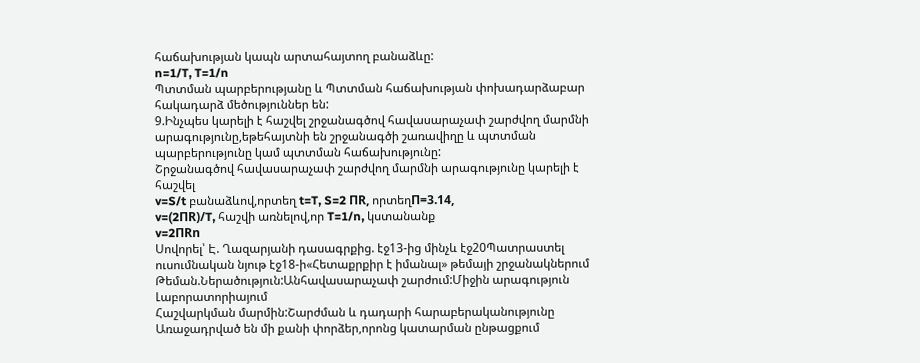հաճախության կապն արտահայտող բանաձևը:
n=1/T, T=1/n
Պտտման պարբերությանը և Պտտման հաճախության փոխադարձաբար հակադարձ մեծություններ են:
9.Ինչպես կարելի է հաշվել շրջանագծով հավասարաչափ շարժվող մարմնի արագությունը,եթեհայտնի են շրջանագծի շառավիղը և պտտման պարբերությունը կամ պտտման հաճախությունը:
Շրջանագծով հավասարաչափ շարժվող մարմնի արագությունը կարելի է հաշվել
v=S/t բանաձևով,որտեղ t=T, S=2 ПR, որտեղП=3.14,
v=(2ПR)/T, հաշվի առնելով,որ T=1/n, կստանանք
v=2ПRn
Սովորել՝ Է. Ղազարյանի դասագրքից. էջ13-ից մինչև էջ20Պատրաստել ուսումնական նյութ էջ18-ի«Հետաքրքիր է իմանալ» թեմայի շրջանակներում
Թեման.Ներածություն:Անհավասարաչափ շարժում:Միջին արագություն
Լաբորատորիայում
Հաշվարկման մարմին:Շարժման և դադարի հարաբերականությունը
Առաջադրված են մի քանի փորձեր,որոնց կատարման ընթացքում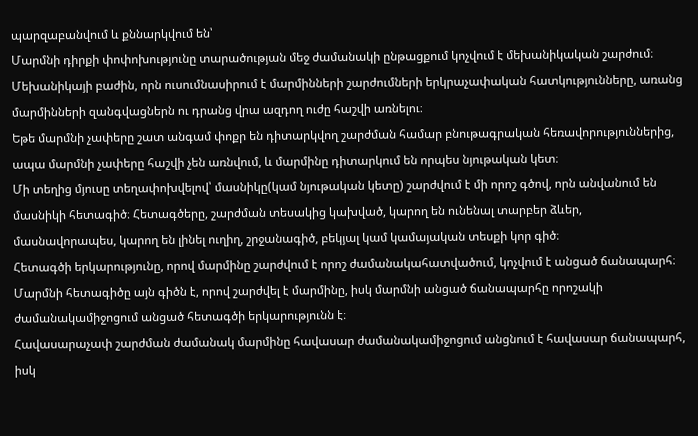պարզաբանվում և քննարկվում են՝
Մարմնի դիրքի փոփոխությունը տարածության մեջ ժամանակի ընթացքում կոչվում է մեխանիկական շարժում։
Մեխանիկայի բաժին, որն ուսումնասիրում է մարմինների շարժումների երկրաչափական հատկությունները, առանց մարմինների զանգվացներն ու դրանց վրա ազդող ուժը հաշվի առնելու։
Եթե մարմնի չափերը շատ անգամ փոքր են դիտարկվող շարժման համար բնութագրական հեռավորություններից, ապա մարմնի չափերը հաշվի չեն առնվում, և մարմինը դիտարկում են որպես նյութական կետ։
Մի տեղից մյուսը տեղափոխվելով՝ մասնիկը(կամ նյութական կետը) շարժվում է մի որոշ գծով, որն անվանում են մասնիկի հետագիծ։ Հետագծերը, շարժման տեսակից կախված, կարող են ունենալ տարբեր ձևեր, մասնավորապես, կարող են լինել ուղիղ, շրջանագիծ, բեկյալ կամ կամայական տեսքի կոր գիծ։
Հետագծի երկարությունը, որով մարմինը շարժվում է որոշ ժամանակահատվածում, կոչվում է անցած ճանապարհ։
Մարմնի հետագիծը այն գիծն է, որով շարժվել է մարմինը, իսկ մարմնի անցած ճանապարհը որոշակի ժամանակամիջոցում անցած հետագծի երկարությունն է։
Հավասարաչափ շարժման ժամանակ մարմինը հավասար ժամանակամիջոցում անցնում է հավասար ճանապարհ, իսկ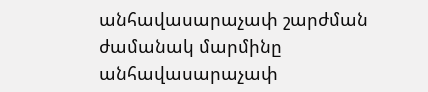անհավասարաչափ շարժման ժամանակ մարմինը անհավասարաչափ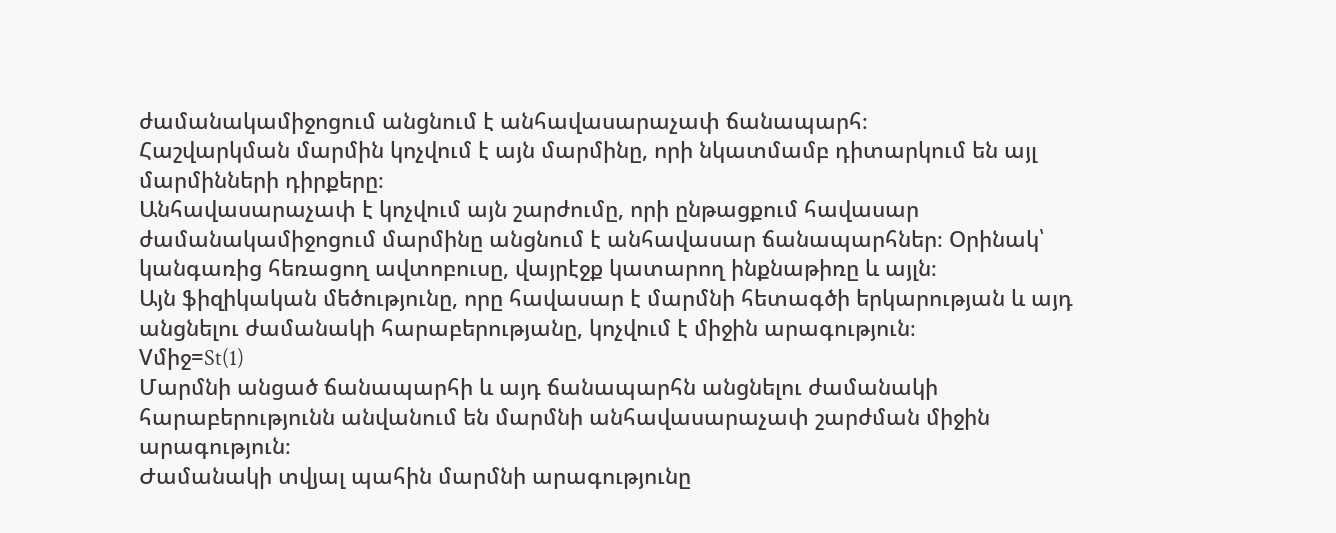ժամանակամիջոցում անցնում է անհավասարաչափ ճանապարհ։
Հաշվարկման մարմին կոչվում է այն մարմինը, որի նկատմամբ դիտարկում են այլ մարմինների դիրքերը։
Անհավասարաչափ է կոչվում այն շարժումը, որի ընթացքում հավասար ժամանակամիջոցում մարմինը անցնում է անհավասար ճանապարհներ։ Օրինակ՝ կանգառից հեռացող ավտոբուսը, վայրէջք կատարող ինքնաթիռը և այլն։
Այն ֆիզիկական մեծությունը, որը հավասար է մարմնի հետագծի երկարության և այդ անցնելու ժամանակի հարաբերությանը, կոչվում է միջին արագություն։
Vմիջ=St(1)
Մարմնի անցած ճանապարհի և այդ ճանապարհն անցնելու ժամանակի հարաբերությունն անվանում են մարմնի անհավասարաչափ շարժման միջին արագություն։
Ժամանակի տվյալ պահին մարմնի արագությունը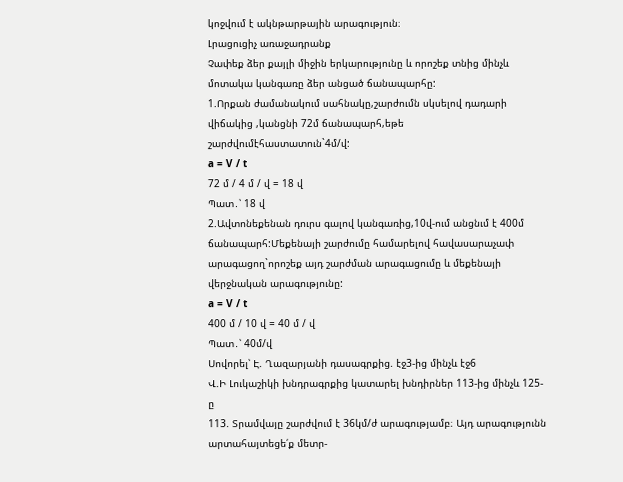կոջվում է ակնթարթային արագություն։
Լրացուցիչ առաջադրանք
Չափեք ձեր քայլի միջին երկարությունը և որոշեք տնից մինչև մոտակա կանգառը ձեր անցած ճանապարհը:
1.Որքան ժամանակում սահնակը,շարժումն սկսելով դադարի վիճակից ,կանցնի 72մ ճանապարհ,եթե շարժվումէհաստատուն`4մ/վ:
a = V / t
72 մ / 4 մ / վ = 18 վ
Պատ․՝ 18 վ
2.Ավտոնեքենան դուրս գալով կանգառից,10վ-ում անցնւմ է 400մ ճանապարհ:Մեքենայի շարժումը համարելով հավասարաչափ արագացող`որոշեք այդ շարժման արագացումը և մեքենայի վերջնական արագությունը:
a = V / t
400 մ / 10 վ = 40 մ / վ
Պատ․՝ 40մ/վ
Սովորել՝ Է. Ղազարյանի դասագրքից. էջ3-ից մինչև էջ6
Վ.Ի Լուկաշիկի խնդրագրքից կատարել խնդիրներ 113-ից մինչև 125-ը
113. Տրամվայը շարժվում է 36կմ/ժ արագությամբ։ Այդ արագությունն արտահայտեցե՛ք մետր-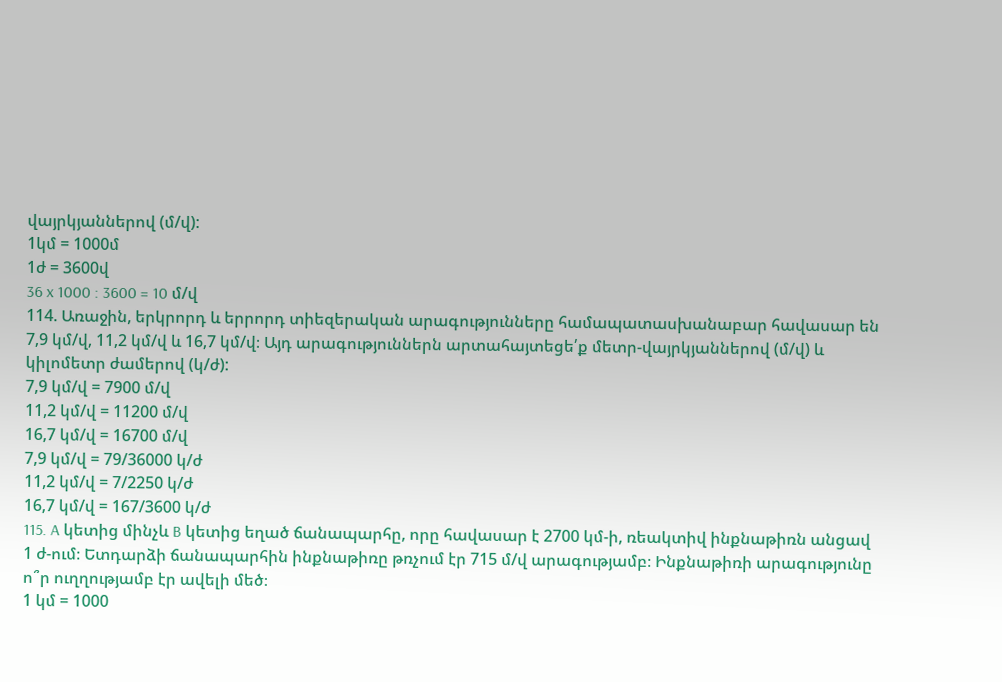վայրկյաններով (մ/վ):
1կմ = 1000մ
1ժ = 3600վ
36 x 1000 : 3600 = 10 մ/վ
114. Առաջին, երկրորդ և երրորդ տիեզերական արագությունները համապատասխանաբար հավասար են 7,9 կմ/վ, 11,2 կմ/վ և 16,7 կմ/վ։ Այդ արագություններն արտահայտեցե՛ք մետր-վայրկյաններով (մ/վ) և կիլոմետր ժամերով (կ/ժ):
7,9 կմ/վ = 7900 մ/վ
11,2 կմ/վ = 11200 մ/վ
16,7 կմ/վ = 16700 մ/վ
7,9 կմ/վ = 79/36000 կ/ժ
11,2 կմ/վ = 7/2250 կ/ժ
16,7 կմ/վ = 167/3600 կ/ժ
115. A կետից մինչև B կետից եղած ճանապարհը, որը հավասար է 2700 կմ-ի, ռեակտիվ ինքնաթիռն անցավ 1 ժ-ում։ Ետդարձի ճանապարհին ինքնաթիռը թռչում էր 715 մ/վ արագությամբ։ Ինքնաթիռի արագությունը ո՞ր ուղղությամբ էր ավելի մեծ։
1 կմ = 1000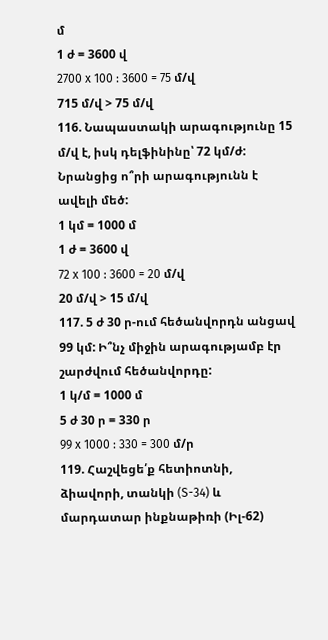մ
1 ժ = 3600 վ
2700 x 100 : 3600 = 75 մ/վ
715 մ/վ > 75 մ/վ
116. Նապաստակի արագությունը 15 մ/վ է, իսկ դելֆինինը՝ 72 կմ/ժ: Նրանցից ո՞րի արագությունն է ավելի մեծ:
1 կմ = 1000 մ
1 ժ = 3600 վ
72 x 100 : 3600 = 20 մ/վ
20 մ/վ > 15 մ/վ
117. 5 ժ 30 ր-ում հեծանվորդն անցավ 99 կմ: Ի՞նչ միջին արագությամբ էր շարժվում հեծանվորդը:
1 կ/մ = 1000 մ
5 ժ 30 ր = 330 ր
99 x 1000 : 330 = 300 մ/ր
119. Հաշվեցե՛ք հետիոտնի, ձիավորի, տանկի (S-34) և մարդատար ինքնաթիռի (Իլ-62)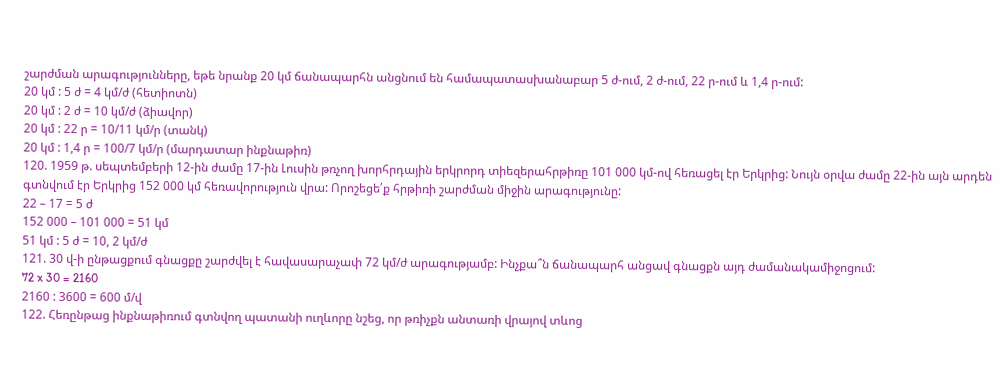շարժման արագությունները, եթե նրանք 20 կմ ճանապարհն անցնում են համապատասխանաբար 5 ժ-ում, 2 ժ-ում, 22 ր-ում և 1,4 ր-ում:
20 կմ : 5 ժ = 4 կմ/ժ (հետիոտն)
20 կմ : 2 ժ = 10 կմ/ժ (ձիավոր)
20 կմ : 22 ր = 10/11 կմ/ր (տանկ)
20 կմ : 1,4 ր = 100/7 կմ/ր (մարդատար ինքնաթիռ)
120. 1959 թ. սեպտեմբերի 12-ին ժամը 17-ին Լուսին թռչող խորհրդային երկրորդ տիեզերահրթիռը 101 000 կմ-ով հեռացել էր Երկրից: Նույն օրվա ժամը 22-ին այն արդեն գտնվում էր Երկրից 152 000 կմ հեռավորություն վրա: Որոշեցե՛ք հրթիռի շարժման միջին արագությունը:
22 – 17 = 5 ժ
152 000 – 101 000 = 51 կմ
51 կմ : 5 ժ = 10, 2 կմ/ժ
121. 30 վ-ի ընթացքում գնացքը շարժվել է հավասարաչափ 72 կմ/ժ արագությամբ: Ինչքա՞ն ճանապարհ անցավ գնացքն այդ ժամանակամիջոցում:
72 x 30 = 2160
2160 : 3600 = 600 մ/վ
122. Հեռընթաց ինքնաթիռում գտնվող պատանի ուղևորը նշեց, որ թռիչքն անտառի վրայով տևոց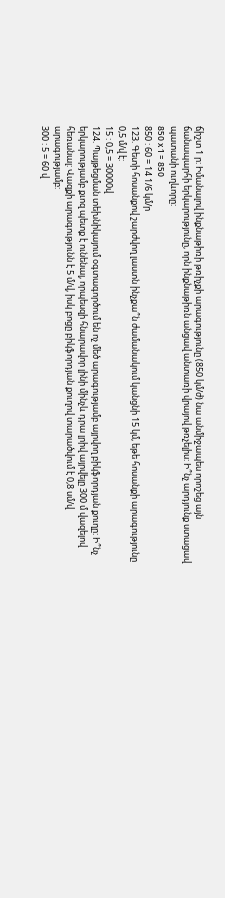ճիշտ 1 ր: Իմանալով ինքնաթիռի թռիչքի արագությունը (850 կմ/ժ) նա անմիջապես որոշեց այն ճանապարհի երկարությունը, որն ինքնաթիռն անցավ անտառի վրայով թռչելիս: Ի՞նչ արդյունք ստացավ պատանի ուղևորը:
850 x 1 = 850
850 : 60 = 14 1/6 կմ/ր
123. Գետի հոսանքով շարժվող լաստն ինչքա՞ն ժամանակում կանցնի 15 կմ, եթե հոսանքի արագությունը 0,5 մ/վ է:
15 : 0,5 = 30000վ
124. Պայթեցման տեխնիկայում օգտագործում են ոչ մեծ արագությամբ այրվող բիկֆորդյան քուղը: Ի՞նչ երկարությամբ քւոզ պետք է ունենալ, որպեսզի հնարավոր լինի մինչև դրա լրիվ այրվելը 300 մ վազելով հեռանալ: Վազքի արագությունն է 5 մ/վ, իսկ բոցը բիկֆորդյան քուղով տարածվում է 0,8 սմ/վ արագությամբ:
300 : 5 = 60 վ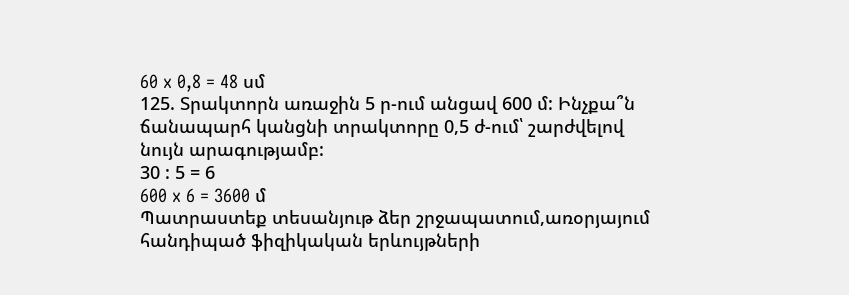60 x 0,8 = 48 սմ
125. Տրակտորն առաջին 5 ր-ում անցավ 600 մ: Ինչքա՞ն ճանապարհ կանցնի տրակտորը 0,5 ժ-ում՝ շարժվելով նույն արագությամբ:
30 : 5 = 6
600 x 6 = 3600 մ
Պատրաստեք տեսանյութ ձեր շրջապատում,առօրյայում հանդիպած ֆիզիկական երևույթների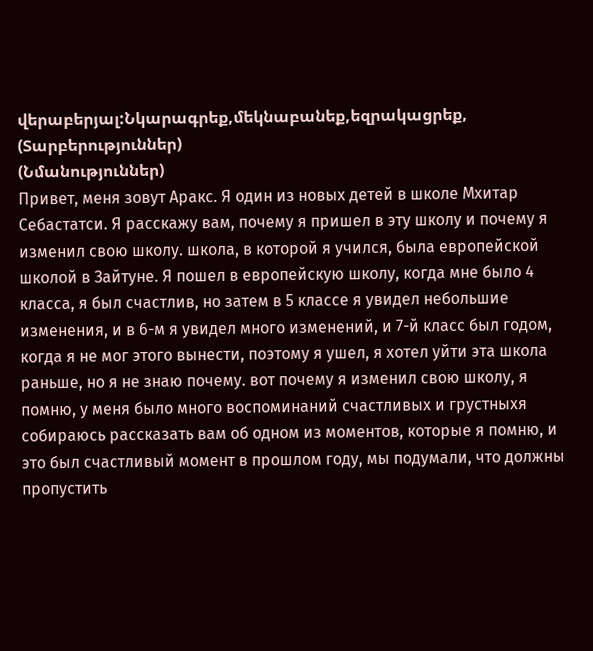վերաբերյալ:Նկարագրեք,մեկնաբանեք,եզրակացրեք,
(Տարբերություններ)
(Նմանություններ)
Привет, меня зовут Аракс. Я один из новых детей в школе Мхитар Себастатси. Я расскажу вам, почему я пришел в эту школу и почему я изменил свою школу. школа, в которой я учился, была европейской школой в Зайтуне. Я пошел в европейскую школу, когда мне было 4 класса, я был счастлив, но затем в 5 классе я увидел небольшие изменения, и в 6-м я увидел много изменений, и 7-й класс был годом, когда я не мог этого вынести, поэтому я ушел, я хотел уйти эта школа раньше, но я не знаю почему. вот почему я изменил свою школу, я помню, у меня было много воспоминаний счастливых и грустныхя собираюсь рассказать вам об одном из моментов, которые я помню, и это был счастливый момент в прошлом году, мы подумали, что должны пропустить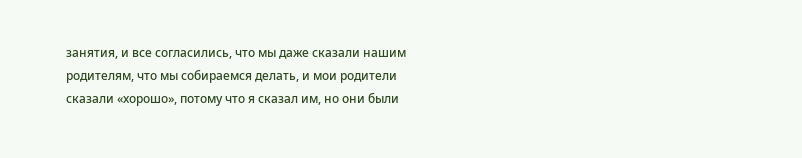занятия, и все согласились, что мы даже сказали нашим родителям, что мы собираемся делать, и мои родители сказали «хорошо», потому что я сказал им, но они были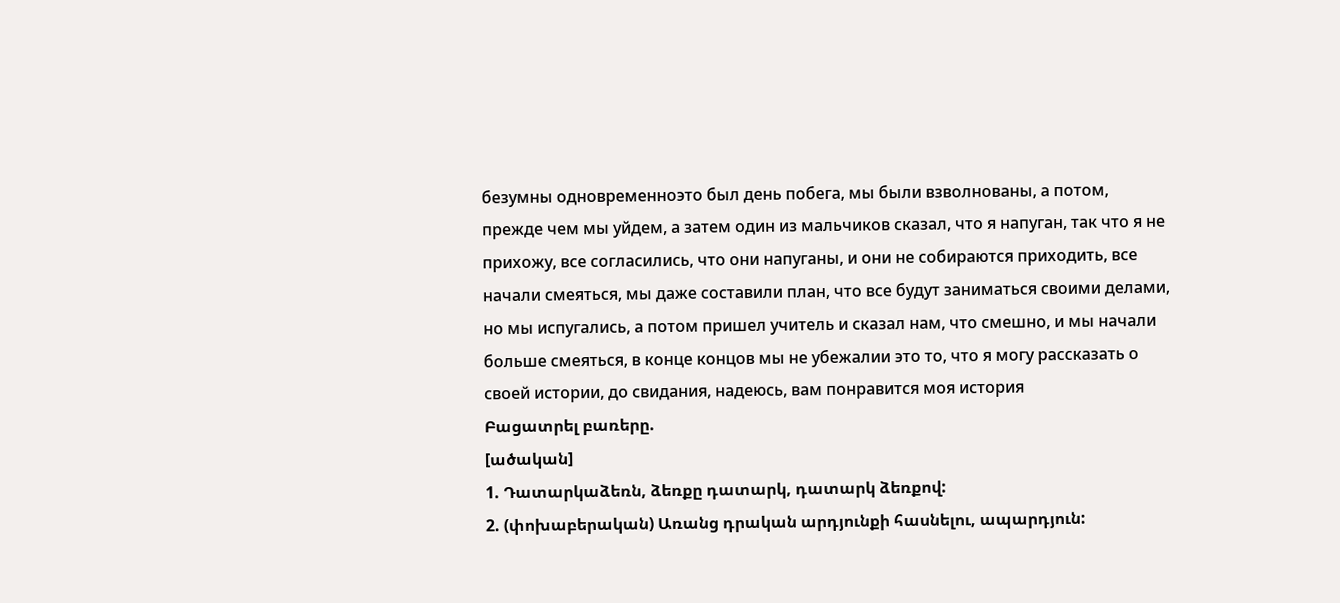безумны одновременноэто был день побега, мы были взволнованы, а потом, прежде чем мы уйдем, а затем один из мальчиков сказал, что я напуган, так что я не прихожу, все согласились, что они напуганы, и они не собираются приходить, все начали смеяться, мы даже составили план, что все будут заниматься своими делами, но мы испугались, а потом пришел учитель и сказал нам, что смешно, и мы начали больше смеяться, в конце концов мы не убежалии это то, что я могу рассказать о своей истории, до свидания, надеюсь, вам понравится моя история
Բացատրել բառերը.
[ածական]
1. Դատարկաձեռն, ձեռքը դատարկ, դատարկ ձեռքով:
2. (փոխաբերական) Առանց դրական արդյունքի հասնելու, ապարդյուն: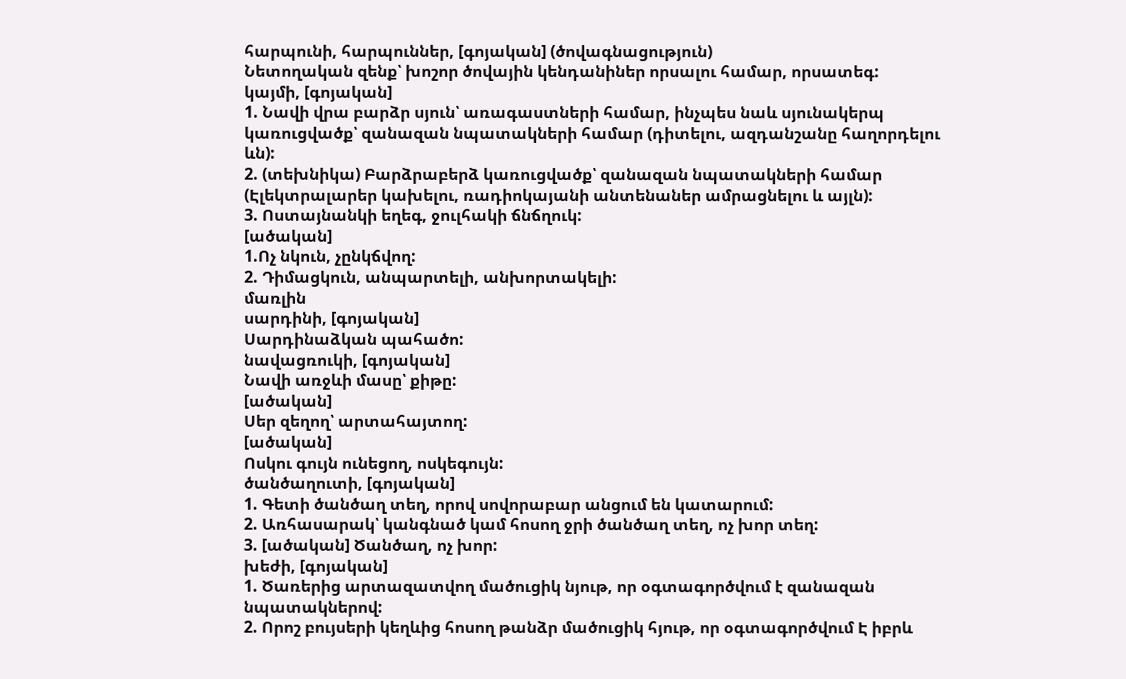հարպունի, հարպուններ, [գոյական] (ծովագնացություն)
Նետողական զենք՝ խոշոր ծովային կենդանիներ որսալու համար, որսատեգ:
կայմի, [գոյական]
1. Նավի վրա բարձր սյուն՝ առագաստների համար, ինչպես նաև սյունակերպ կառուցվածք՝ զանազան նպատակների համար (դիտելու, ազդանշանը հաղորդելու ևն):
2. (տեխնիկա) Բարձրաբերձ կառուցվածք՝ զանազան նպատակների համար (Էլեկտրալարեր կախելու, ռադիոկայանի անտենաներ ամրացնելու և այլն):
3. Ոստայնանկի եղեգ, ջուլհակի ճնճղուկ:
[ածական]
1.Ոչ նկուն, չընկճվող:
2. Դիմացկուն, անպարտելի, անխորտակելի:
մառլին
սարդինի, [գոյական]
Սարդինաձկան պահածո:
նավացռուկի, [գոյական]
Նավի առջևի մասը՝ քիթը:
[ածական]
Սեր զեղող՝ արտահայտող:
[ածական]
Ոսկու գույն ունեցող, ոսկեգույն:
ծանծաղուտի, [գոյական]
1. Գետի ծանծաղ տեղ, որով սովորաբար անցում են կատարում:
2. Առհասարակ՝ կանգնած կամ հոսող ջրի ծանծաղ տեղ, ոչ խոր տեղ:
3. [ածական] Ծանծաղ, ոչ խոր:
խեժի, [գոյական]
1. Ծառերից արտազատվող մածուցիկ նյութ, որ օգտագործվում է զանազան նպատակներով:
2. Որոշ բույսերի կեղևից հոսող թանձր մածուցիկ հյութ, որ օգտագործվում Է իբրև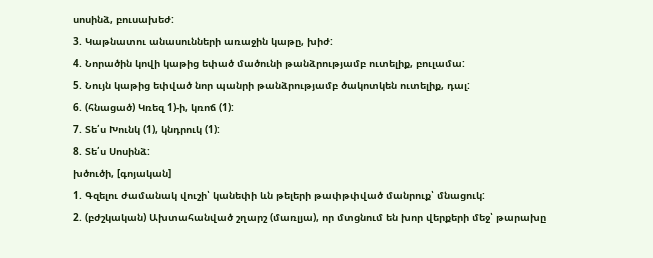սոսինձ, բուսախեժ:
3. Կաթնատու անասունների առաջին կաթը, խիժ:
4. Նորածին կովի կաթից եփած մածունի թանձրությամբ ուտելիք, բուլամա:
5. Նույն կաթից եփված նոր պանրի թանձրությամբ ծակոտկեն ուտելիք, դալ:
6. (հնացած) Կռեզ 1)-ի, կռոճ (1):
7. Տե՛ս Խունկ (1), կնդրուկ (1):
8. Տե՛ս Սոսինձ:
խծուծի, [գոյական]
1. Գզելու ժամանակ վուշի՝ կանեփի ևն թելերի թափթփված մանրուք՝ մնացուկ:
2. (բժշկական) Ախտահանված շղարշ (մառլյա), որ մտցնում են խոր վերքերի մեջ՝ թարախը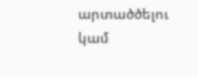արտածծելու կամ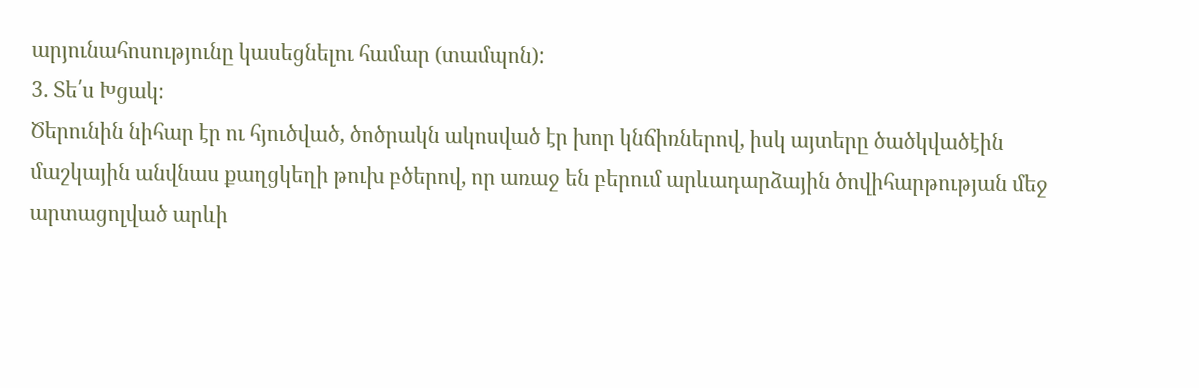արյունահոսությունը կասեցնելու համար (տամպոն):
3. Տե՛ս Խցակ։
Ծերունին նիհար էր ու հյուծված, ծոծրակն ակոսված էր խոր կնճիռներով, իսկ այտերը ծածկվածէին մաշկային անվնաս քաղցկեղի թուխ բծերով, որ առաջ են բերում արևադարձային ծովիհարթության մեջ արտացոլված արևի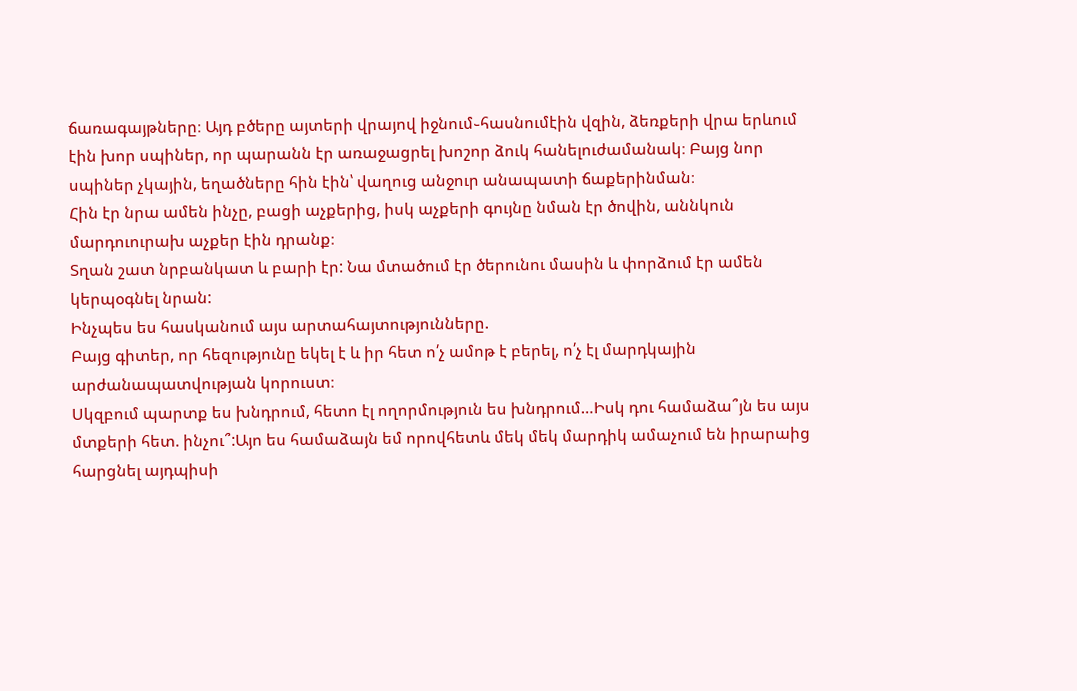ճառագայթները։ Այդ բծերը այտերի վրայով իջնում֊հասնումէին վզին, ձեռքերի վրա երևում էին խոր սպիներ, որ պարանն էր առաջացրել խոշոր ձուկ հանելուժամանակ։ Բայց նոր սպիներ չկային, եղածները հին էին՝ վաղուց անջուր անապատի ճաքերինման։
Հին էր նրա ամեն ինչը, բացի աչքերից, իսկ աչքերի գույնը նման էր ծովին, աննկուն մարդուուրախ աչքեր էին դրանք։
Տղան շատ նրբանկատ և բարի էր: Նա մտածում էր ծերունու մասին և փորձում էր ամեն կերպօգնել նրան:
Ինչպես ես հասկանում այս արտահայտությունները.
Բայց գիտեր, որ հեզությունը եկել է և իր հետ ո՛չ ամոթ է բերել, ո՛չ էլ մարդկային արժանապատվության կորուստ։
Սկզբում պարտք ես խնդրում, հետո էլ ողորմություն ես խնդրում…Իսկ դու համաձա՞յն ես այս մտքերի հետ. ինչու՞:Այո ես համաձայն եմ որովհետև մեկ մեկ մարդիկ ամաչում են իրարաից հարցնել այդպիսի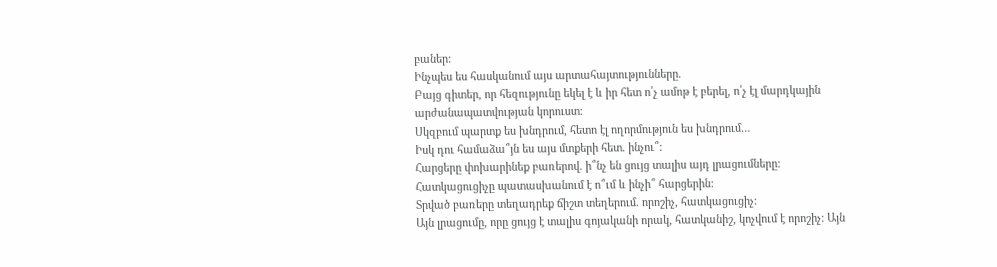բաներ:
Ինչպես ես հասկանում այս արտահայտությունները.
Բայց գիտեր, որ հեզությունը եկել է և իր հետ ո՛չ ամոթ է բերել, ո՛չ էլ մարդկային արժանապատվության կորուստ։
Սկզբում պարտք ես խնդրում, հետո էլ ողորմություն ես խնդրում…
Իսկ դու համաձա՞յն ես այս մտքերի հետ. ինչու՞:
Հարցերը փոխարինեք բառերով. ի՞նչ են ցույց տալիս այդ լրացումները:
Հատկացուցիչը պատասխանում է ո՞ւմ և ինչի՞ հարցերին:
Տրված բառերը տեղադրեք ճիշտ տեղերում. որոշիչ, հատկացուցիչ:
Այն լրացումը, որը ցույց է տալիս գոյականի որակ, հատկանիշ, կոչվում է որոշիչ: Այն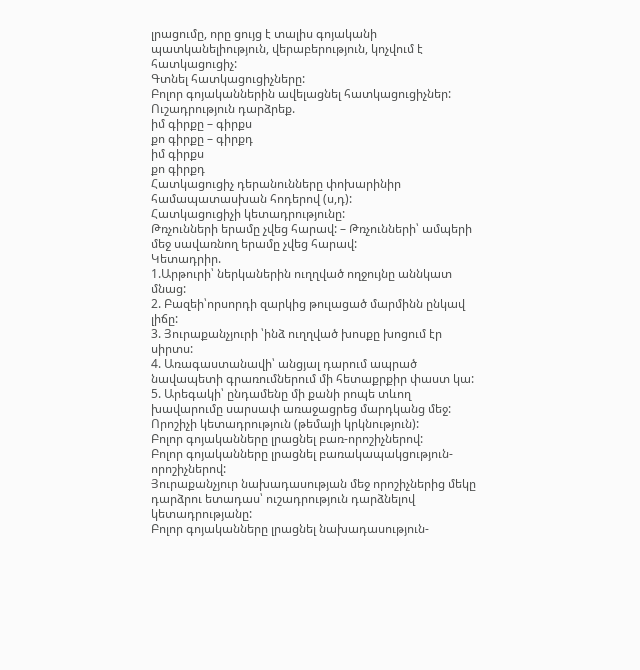լրացումը, որը ցույց է տալիս գոյականի պատկանելիություն, վերաբերություն, կոչվում է հատկացուցիչ:
Գտնել հատկացուցիչները:
Բոլոր գոյականներին ավելացնել հատկացուցիչներ:
Ուշադրություն դարձրեք.
իմ գիրքը – գիրքս
քո գիրքը – գիրքդ
իմ գիրքս
քո գիրքդ
Հատկացուցիչ դերանունները փոխարինիր համապատասխան հոդերով (ս,դ):
Հատկացուցիչի կետադրությունը:
Թռչունների երամը չվեց հարավ: – Թռչունների՝ ամպերի մեջ սավառնող երամը չվեց հարավ:
Կետադրիր.
1.Արթուրի՝ ներկաներին ուղղված ողջույնը աննկատ մնաց:
2. Բազեի՝որսորդի զարկից թուլացած մարմինն ընկավ լիճը:
3. Յուրաքանչյուրի ՝ինձ ուղղված խոսքը խոցում էր սիրտս:
4. Առագաստանավի՝ անցյալ դարում ապրած նավապետի գրառումներում մի հետաքրքիր փաստ կա:
5. Արեգակի՝ ընդամենը մի քանի րոպե տևող խավարումը սարսափ առաջացրեց մարդկանց մեջ:
Որոշիչի կետադրություն (թեմայի կրկնություն):
Բոլոր գոյականները լրացնել բառ-որոշիչներով:
Բոլոր գոյականները լրացնել բառակապակցություն-որոշիչներով:
Յուրաքանչյուր նախադասության մեջ որոշիչներից մեկը դարձրու ետադաս՝ ուշադրություն դարձնելով կետադրությանը:
Բոլոր գոյականները լրացնել նախադասություն-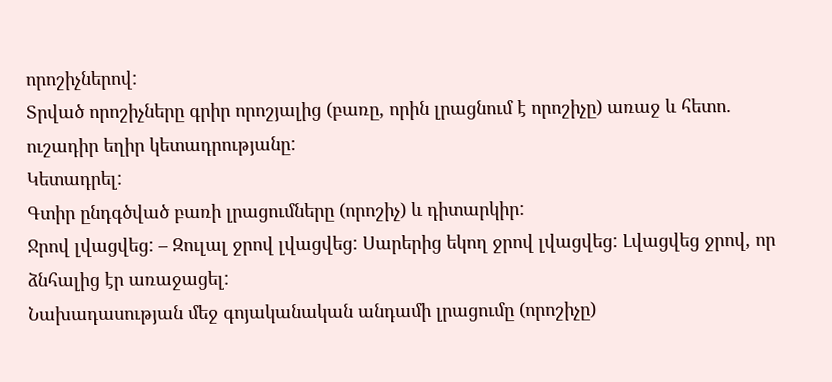որոշիչներով:
Տրված որոշիչները գրիր որոշյալից (բառը, որին լրացնում է որոշիչը) առաջ և հետո. ուշադիր եղիր կետադրությանը:
Կետադրել:
Գտիր ընդգծված բառի լրացումները (որոշիչ) և դիտարկիր:
Ջրով լվացվեց: – Զուլալ ջրով լվացվեց: Սարերից եկող ջրով լվացվեց: Լվացվեց ջրով, որ ձնհալից էր առաջացել:
Նախադասության մեջ գոյականական անդամի լրացումը (որոշիչը)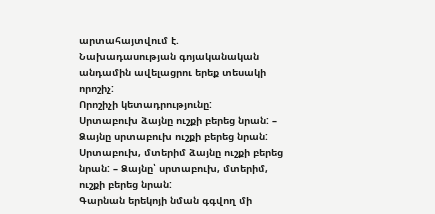արտահայտվում է.
Նախադասության գոյականական անդամին ավելացրու երեք տեսակի որոշիչ:
Որոշիչի կետադրությունը:
Սրտաբուխ ձայնը ուշքի բերեց նրան: – Ձայնը սրտաբուխ ուշքի բերեց նրան:
Սրտաբուխ, մտերիմ ձայնը ուշքի բերեց նրան: – Ձայնը՝ սրտաբուխ, մտերիմ, ուշքի բերեց նրան:
Գարնան երեկոյի նման գգվող մի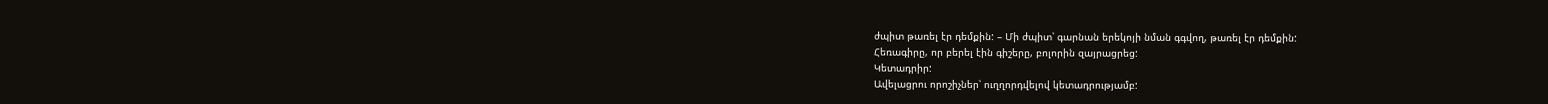ժպիտ թառել էր դեմքին: – Մի ժպիտ՝ գարնան երեկոյի նման գգվող, թառել էր դեմքին:
Հեռագիրը, որ բերել էին գիշերը, բոլորին զայրացրեց:
Կետադրիր:
Ավելացրու որոշիչներ՝ ուղղորդվելով կետադրությամբ: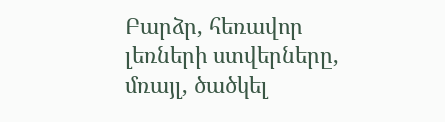Բարձր, հեռավոր լեռների ստվերները, մռայլ, ծածկել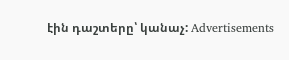էին դաշտերը՝ կանաչ: Advertisements